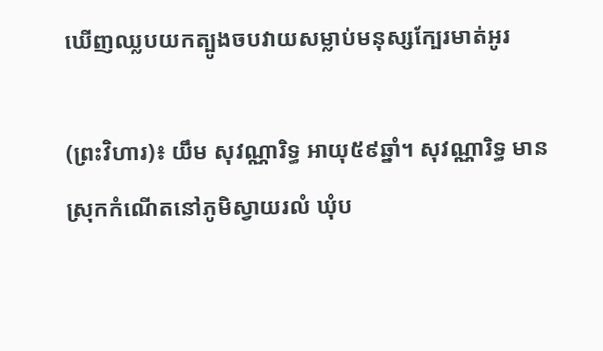ឃើញឈ្លបយកត្បូងចបវាយសម្លាប់មនុស្សក្បែរមាត់អូរ

(ព្រះវិហារ)៖ យឹម សុវណ្ណារិទ្ធ អាយុ៥៩ឆ្នាំ។ សុវណ្ណារិទ្ធ មានស្រុកកំណើតនៅភូមិស្វាយរលំ ឃុំប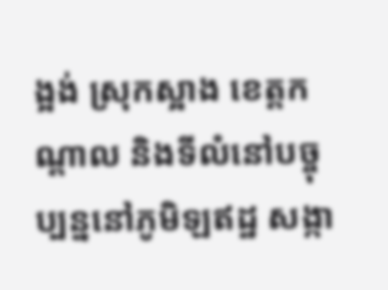ង្អង់ ស្រុកស្អាង ខេត្តកណ្តាល និងទីលំនៅបច្ចុប្បន្ននៅភូមិឡឥដ្ឋ សង្កា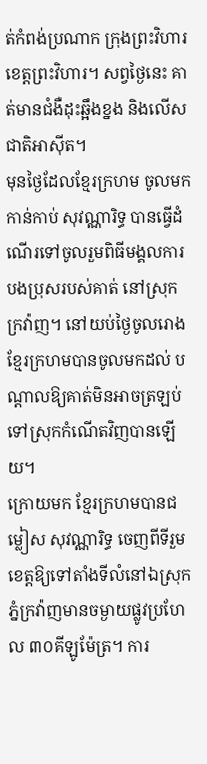ត់កំពង់ប្រណាក ក្រុងព្រះវិហារ ខេត្តព្រះវិហារ។ សព្វថ្ងៃនេះ គាត់មានជំងឺដុះឆ្អឹងខ្នង និងលើសជាតិអាស៊ីត។
មុនថ្ងៃដែលខ្មែរក្រហម ចូលមកកាន់កាប់ សុវណ្ណារិទ្ធ បានធ្វើដំណើរទៅចូលរួមពិធីមង្គលការបងប្រុសរបស់គាត់ នៅស្រុកក្រវ៉ាញ។ នៅយប់ថ្ងៃចូលរោង ខ្មែរក្រហមបានចូលមកដល់ បណ្តាលឱ្យគាត់មិនអាចត្រឡប់ទៅស្រុកកំណើតវិញបានឡើយ។
ក្រោយមក ខ្មែរក្រហមបានជម្លៀស សុវណ្ណារិទ្ធ ចេញពីទីរួមខេត្តឱ្យទៅតាំងទីលំនៅឯស្រុកភ្នំក្រវ៉ាញមានចម្ងាយផ្លូវប្រហែល ៣០គីឡូម៉ែត្រ។ ការ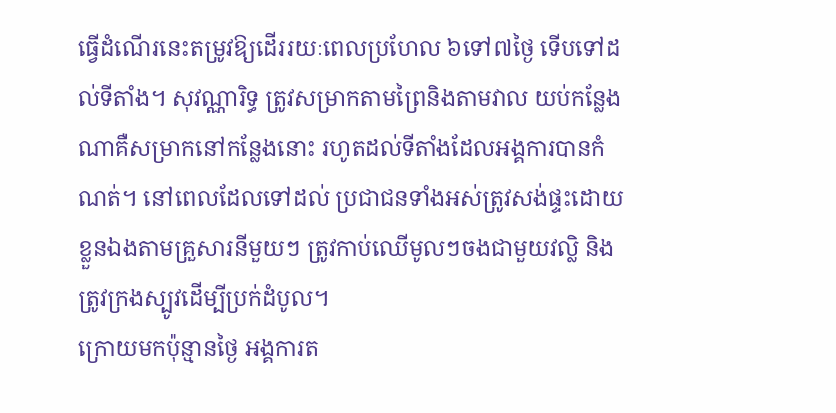ធ្វើដំណើរនេះតម្រូវឱ្យដើររយៈពេលប្រហែល ៦ទៅ៧ថ្ងៃ ទើបទៅដល់ទីតាំង។ សុវណ្ណារិទ្ធ ត្រូវសម្រាកតាមព្រៃនិងតាមវាល យប់កន្លែងណាគឺសម្រាកនៅកន្លែងនោះ រហូតដល់ទីតាំងដែលអង្គការបានកំណត់។ នៅពេលដែលទៅដល់ ប្រជាជនទាំងអស់ត្រូវសង់ផ្ទះដោយខ្លួនឯងតាមគ្រួសារនីមួយៗ ត្រូវកាប់ឈើមូលៗចងជាមួយវល្លិ និងត្រូវក្រងស្បូវដើម្បីប្រក់ដំបូល។
ក្រោយមកប៉ុន្មានថ្ងៃ អង្គការត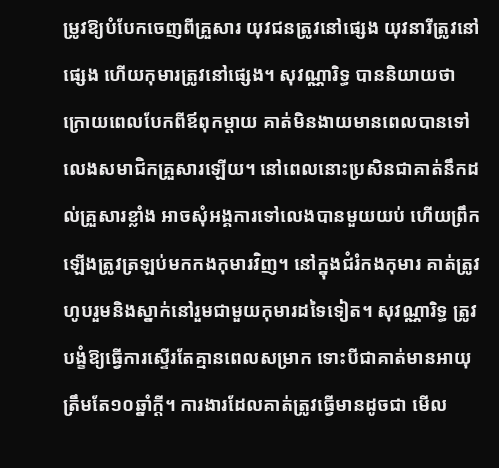ម្រូវឱ្យបំបែកចេញពីគ្រួសារ យុវជនត្រូវនៅផ្សេង យុវនារីត្រូវនៅផ្សេង ហើយកុមារត្រូវនៅផ្សេង។ សុវណ្ណារិទ្ធ បាននិយាយថា ក្រោយពេលបែកពីឪពុកម្តាយ គាត់មិនងាយមានពេលបានទៅលេងសមាជិកគ្រួសារឡើយ។ នៅពេលនោះប្រសិនជាគាត់នឹកដល់គ្រួសារខ្លាំង អាចសុំអង្គការទៅលេងបានមួយយប់ ហើយព្រឹកឡើងត្រូវត្រឡប់មកកងកុមារវិញ។ នៅក្នុងជំរំកងកុមារ គាត់ត្រូវហូបរួមនិងស្នាក់នៅរួមជាមួយកុមារដទៃទៀត។ សុវណ្ណារិទ្ធ ត្រូវបង្ខំឱ្យធ្វើការស្ទើរតែគ្មានពេលសម្រាក ទោះបីជាគាត់មានអាយុត្រឹមតែ១០ឆ្នាំក្ដី។ ការងារដែលគាត់ត្រូវធ្វើមានដូចជា មើល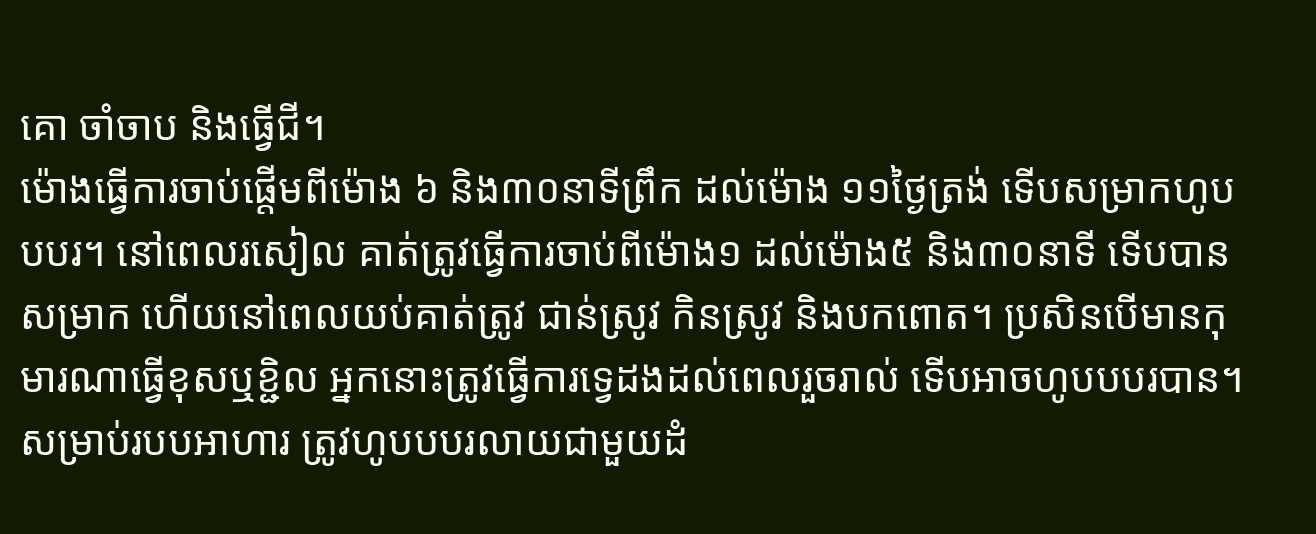គោ ចាំចាប និងធ្វើជី។
ម៉ោងធ្វើការចាប់ផ្តើមពីម៉ោង ៦ និង៣០នាទីព្រឹក ដល់ម៉ោង ១១ថ្ងៃត្រង់ ទើបសម្រាកហូបបបរ។ នៅពេលរសៀល គាត់ត្រូវធ្វើការចាប់ពីម៉ោង១ ដល់ម៉ោង៥ និង៣០នាទី ទើបបានសម្រាក ហើយនៅពេលយប់គាត់ត្រូវ ជាន់ស្រូវ កិនស្រូវ និងបកពោត។ ប្រសិនបើមានកុមារណាធ្វើខុសឬខ្ជិល អ្នកនោះត្រូវធ្វើការទ្វេដងដល់ពេលរួចរាល់ ទើបអាចហូបបបរបាន។ សម្រាប់របបអាហារ ត្រូវហូបបបរលាយជាមួយដំ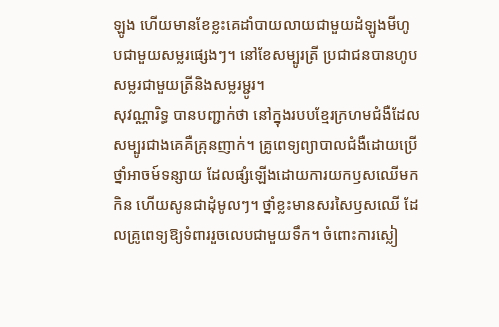ឡូង ហើយមានខែខ្លះគេដាំបាយលាយជាមួយដំឡូងមីហូបជាមួយសម្លរផ្សេងៗ។ នៅខែសម្បូរត្រី ប្រជាជនបានហូបសម្លរជាមួយត្រីនិងសម្លរម្ជូរ។
សុវណ្ណារិទ្ធ បានបញ្ជាក់ថា នៅក្នុងរបបខ្មែរក្រហមជំងឺដែលសម្បូរជាងគេគឺគ្រុនញាក់។ គ្រូពេទ្យព្យាបាលជំងឺដោយប្រើថ្នាំអាចម៍ទន្សាយ ដែលផ្សំឡើងដោយការយកឫសឈើមកកិន ហើយសូនជាដុំមូលៗ។ ថ្នាំខ្លះមានសរសៃឫសឈើ ដែលគ្រូពេទ្យឱ្យទំពាររួចលេបជាមួយទឹក។ ចំពោះការស្លៀ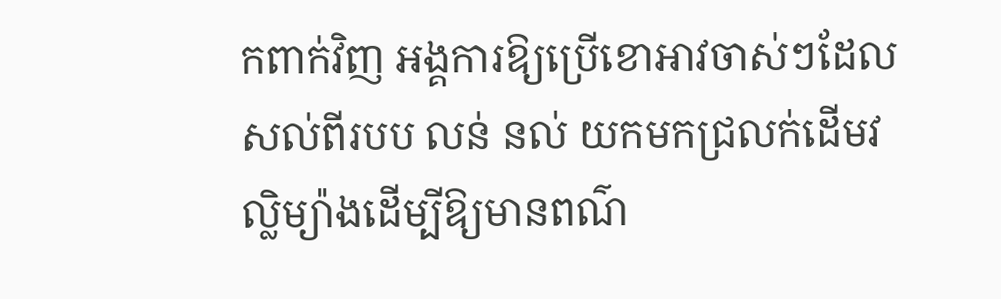កពាក់វិញ អង្គការឱ្យប្រើខោអាវចាស់ៗដែលសល់ពីរបប លន់ នល់ យកមកជ្រលក់ដើមវល្លិម្យ៉ាងដើម្បីឱ្យមានពណ៌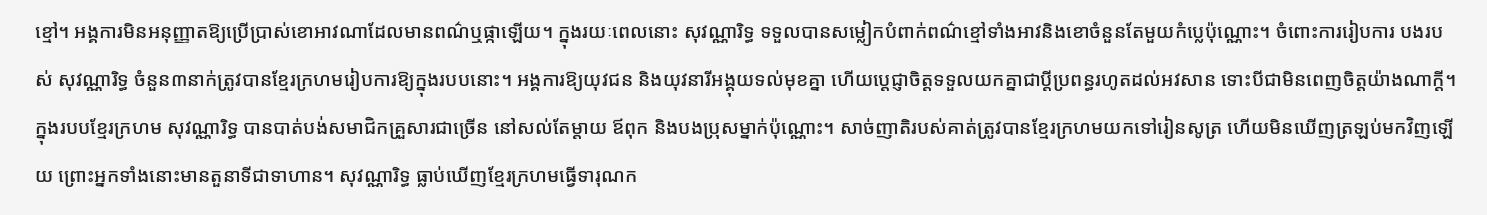ខ្មៅ។ អង្គការមិនអនុញ្ញាតឱ្យប្រើប្រាស់ខោអាវណាដែលមានពណ៌ឬផ្កាឡើយ។ ក្នុងរយៈពេលនោះ សុវណ្ណារិទ្ធ ទទួលបានសម្លៀកបំពាក់ពណ៌ខ្មៅទាំងអាវនិងខោចំនួនតែមួយកំប្លេប៉ុណ្ណោះ។ ចំពោះការរៀបការ បងរបស់ សុវណ្ណារិទ្ធ ចំនួន៣នាក់ត្រូវបានខ្មែរក្រហមរៀបការឱ្យក្នុងរបបនោះ។ អង្គការឱ្យយុវជន និងយុវនារីអង្គុយទល់មុខគ្នា ហើយប្តេជ្ញាចិត្តទទួលយកគ្នាជាប្តីប្រពន្ធរហូតដល់អវសាន ទោះបីជាមិនពេញចិត្តយ៉ាងណាក្ដី។
ក្នុងរបបខ្មែរក្រហម សុវណ្ណារិទ្ធ បានបាត់បង់សមាជិកគ្រួសារជាច្រើន នៅសល់តែម្តាយ ឪពុក និងបងប្រុសម្នាក់ប៉ុណ្ណោះ។ សាច់ញាតិរបស់គាត់ត្រូវបានខ្មែរក្រហមយកទៅរៀនសូត្រ ហើយមិនឃើញត្រឡប់មកវិញឡើយ ព្រោះអ្នកទាំងនោះមានតួនាទីជាទាហាន។ សុវណ្ណារិទ្ធ ធ្លាប់ឃើញខ្មែរក្រហមធ្វើទារុណក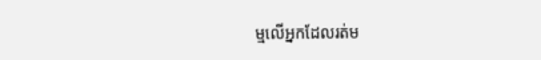ម្មលើអ្នកដែលរត់ម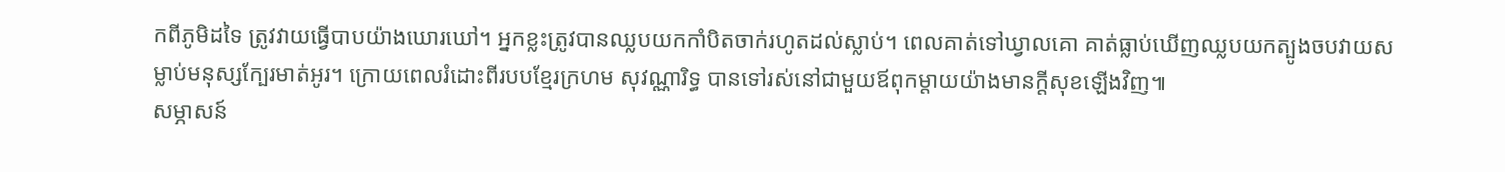កពីភូមិដទៃ ត្រូវវាយធ្វើបាបយ៉ាងឃោរឃៅ។ អ្នកខ្លះត្រូវបានឈ្លបយកកាំបិតចាក់រហូតដល់ស្លាប់។ ពេលគាត់ទៅឃ្វាលគោ គាត់ធ្លាប់ឃើញឈ្លបយកត្បូងចបវាយសម្លាប់មនុស្សក្បែរមាត់អូរ។ ក្រោយពេលរំដោះពីរបបខ្មែរក្រហម សុវណ្ណារិទ្ធ បានទៅរស់នៅជាមួយឪពុកម្តាយយ៉ាងមានក្តីសុខឡើងវិញ៕
សម្ភាសន៍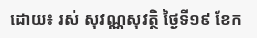ដោយ៖ រស់ សុវណ្ណសុវត្ថិ ថ្ងៃទី១៩ ខែក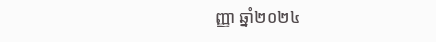ញ្ញា ឆ្នាំ២០២៤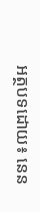អត្ថបទដោយ៖ នេន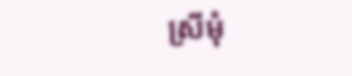ស្រីមុំ